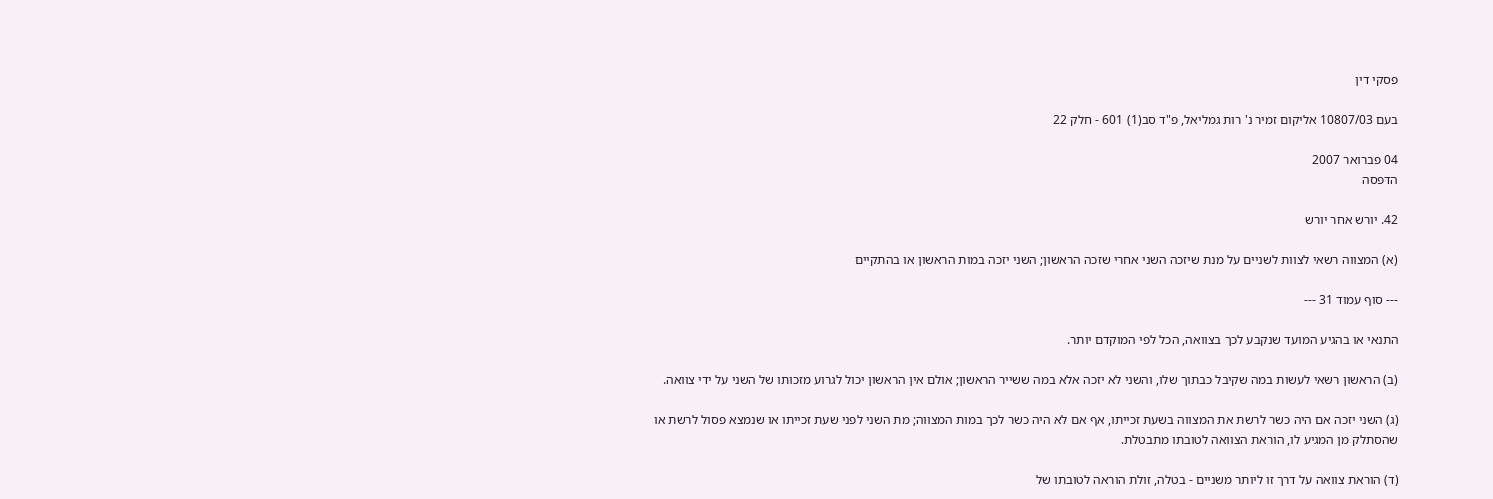פסקי דין

בעם 10807/03 אליקום זמיר נ' רות גמליאל, פ"ד סב(1) 601 - חלק 22

04 פברואר 2007
הדפסה

42. יורש אחר יורש

(א) המצווה רשאי לצוות לשניים על מנת שיזכה השני אחרי שזכה הראשון; השני יזכה במות הראשון או בהתקיים

--- סוף עמוד 31 ---

התנאי או בהגיע המועד שנקבע לכך בצוואה, הכל לפי המוקדם יותר.

(ב) הראשון רשאי לעשות במה שקיבל כבתוך שלו, והשני לא יזכה אלא במה ששייר הראשון; אולם אין הראשון יכול לגרוע מזכותו של השני על ידי צוואה.

(ג) השני יזכה אם היה כשר לרשת את המצווה בשעת זכייתו, אף אם לא היה כשר לכך במות המצווה; מת השני לפני שעת זכייתו או שנמצא פסול לרשת או שהסתלק מן המגיע לו, הוראת הצוואה לטובתו מתבטלת.

(ד) הוראת צוואה על דרך זו ליותר משניים - בטלה, זולת הוראה לטובתו של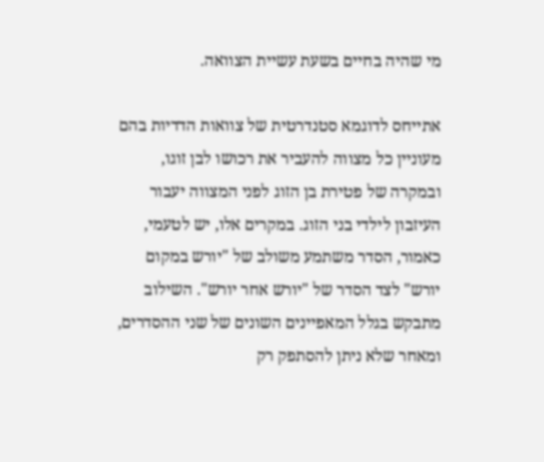מי שהיה בחיים בשעת עשיית הצוואה.

אתייחס לדוגמא סטנדרטית של צוואות הדדיות בהם מעוניין כל מצווה להעביר את רכושו לבן זוגו, ובמקרה של פטירת בן הזוג לפני המצווה יעבור העיזבון לילדי בני הזוג. במקרים אלו, יש לטעמי, כאמור, הסדר משתמע משולב של "יורש במקום יורש" לצד הסדר של "יורש אחר יורש". השילוב מתבקש בגלל המאפיינים השונים של שני ההסדרים, ומאחר שלא ניתן להסתפק רק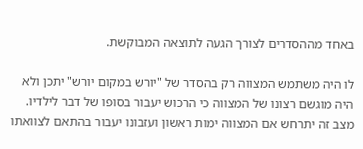באחד מההסדרים לצורך הגעה לתוצאה המבוקשת.

לו היה משתמש המצווה רק בהסדר של "יורש במקום יורש" יתכן ולא היה מוגשם רצונו של המצווה כי הרכוש יעבור בסופו של דבר לילדיו. מצב זה יתרחש אם המצווה ימות ראשון ועזבונו יעבור בהתאם לצוואתו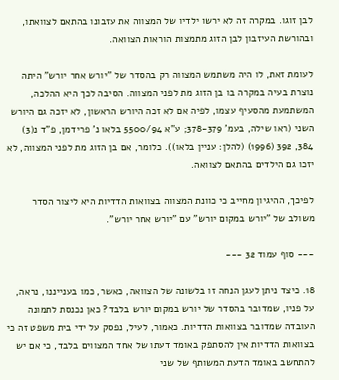לבן זוגו. במקרה זה לא ירשו ילדיו של המצווה את עזבונו בהתאם לצוואתו, ובהורשת העיזבון לבן הזוג מתמצות הוראות הצוואה.

לעומת זאת, לו היה משתמש המצווה רק בהסדר של "יורש אחר יורש" היתה נוצרת בעיה במקרה בו בן הזוג מת לפני המצווה. הסיבה לכך היא ההלכה, המשתמעת מהסעיף עצמו, לפיה אם לא זכה היורש הראשון, לא יזכה גם היורש השני (ראו שילה, בעמ' 378-379; ע"א 5500/94 בלאו נ' פרידמן, פ"ד נ(3) 384, 392 (1996) (להלן: עניין בלאו)). כלומר, אם בן הזוג מת לפני המצווה, לא יזכו גם הילדים בהתאם לצוואה.

לפיכך, ההיגיון מחייב כי כוונת המצווה בצוואות הדדיות היא ליצור הסדר משולב של "יורש במקום יורש" עם "יורש אחר יורש".

--- סוף עמוד 32 ---

18. כיצד ניתן לעגן הנחה זו בלשונה של הצוואה, כאשר, כמו בענייננו, נראה, על פניו, שמדובר בהסדר של יורש במקום יורש בלבד? כאן נכנסת לתמונה העובדה שמדובר בצוואות הדדיות. כאמור, לעיל, נפסק על ידי בית משפט זה כי בצוואות הדדיות אין להסתפק באומד דעתו של אחד המצווים בלבד, כי אם יש להתחשב באומד הדעת המשותף של שני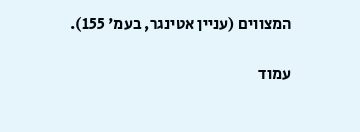המצווים (עניין אטינגר, בעמ' 155).

עמוד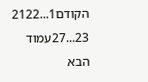הקודם1...2122
23...27עמוד הבא